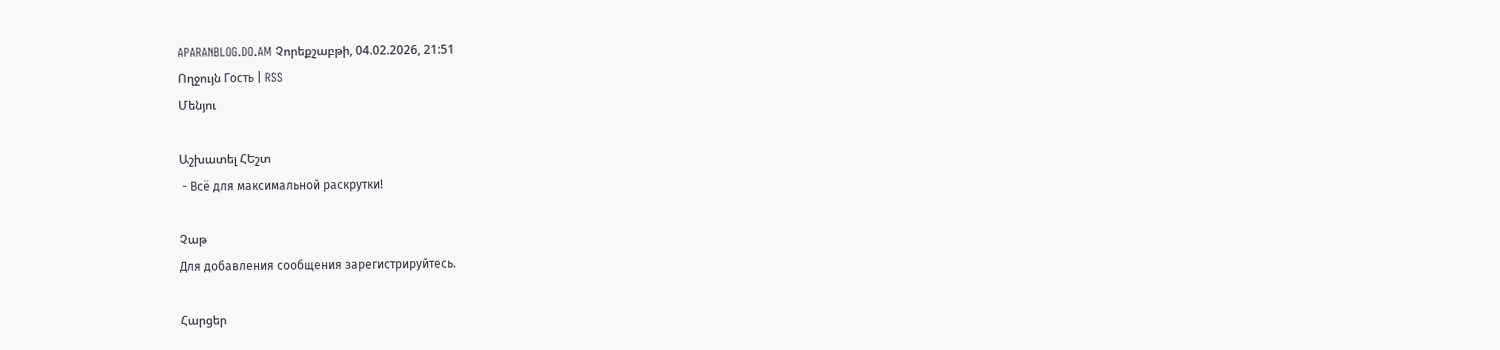APARANBLOG.DO.AM Չորեքշաբթի, 04.02.2026, 21:51
Ողջույն Гость | RSS
Մենյու

Աշխատել ՀԵշտ
 - Всё для максимальной раскрутки!

Չաթ
Для добавления сообщения зарегистрируйтесь.

Հարցեր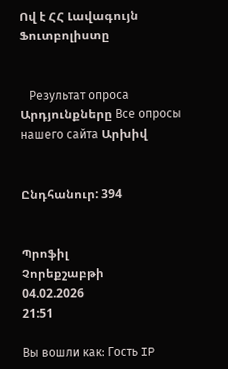Ով է ՀՀ Լավագույն Ֆուտբոլիստը


   Результат опроса Արդյունքները Все опросы нашего сайта Արխիվ


Ընդհանուր: 394


Պրոֆիլ
Չորեքշաբթի
04.02.2026
21:51

Вы вошли как: Гость IP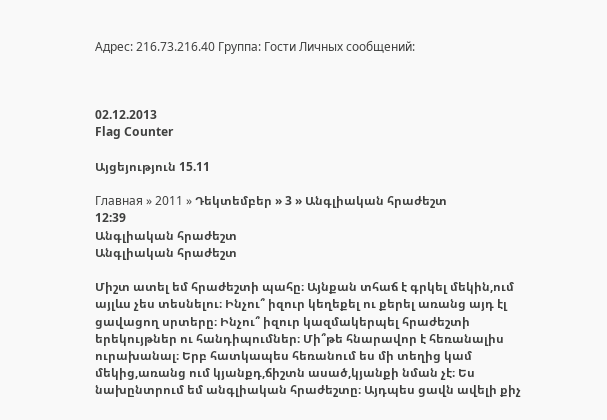Адрес: 216.73.216.40 Группа: Гости Личных сообщений:



02.12.2013
Flag Counter

Այցեյություն 15.11

Главная » 2011 » Դեկտեմբեր » 3 » Անգլիական հրաժեշտ
12:39
Անգլիական հրաժեշտ
Անգլիական հրաժեշտ

Միշտ ատել եմ հրաժեշտի պահը։ Այնքան տհաճ է գրկել մեկին,ում այլևս չես տեսնելու։ Ինչու՞ իզուր կեղեքել ու քերել առանց այդ էլ ցավացող սրտերը։ Ինչու՞ իզուր կազմակերպել հրաժեշտի երեկույթներ ու հանդիպումներ։ Մի՞թե հնարավոր է հեռանալիս ուրախանալ։ Երբ հատկապես հեռանում ես մի տեղից կամ մեկից,առանց ում կյանքդ,ճիշտն ասած,կյանքի նման չէ։ Ես նախընտրում եմ անգլիական հրաժեշտը։ Այդպես ցավն ավելի քիչ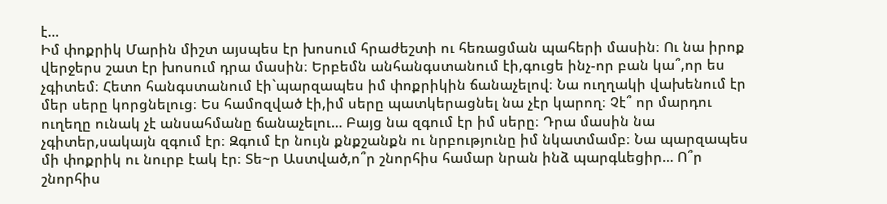է…
Իմ փոքրիկ Մարին միշտ այսպես էր խոսում հրաժեշտի ու հեռացման պահերի մասին։ Ու նա իրոք վերջերս շատ էր խոսում դրա մասին։ Երբեմն անհանգստանում էի,գուցե ինչ-որ բան կա՞,որ ես չգիտեմ։ Հետո հանգստանում էի`պարզապես իմ փոքրիկին ճանաչելով։ Նա ուղղակի վախենում էր մեր սերը կորցնելուց։ Ես համոզված էի,իմ սերը պատկերացնել նա չէր կարող։ Չէ՞ որ մարդու ուղեղը ունակ չէ անսահմանը ճանաչելու… Բայց նա զգում էր իմ սերը։ Դրա մասին նա չգիտեր,սակայն զգում էր։ Զգում էր նույն քնքշանքն ու նրբությունը իմ նկատմամբ։ Նա պարզապես մի փոքրիկ ու նուրբ էակ էր։ Տե~ր Աստված,ո՞ր շնորհիս համար նրան ինձ պարգևեցիր… Ո՞ր շնորհիս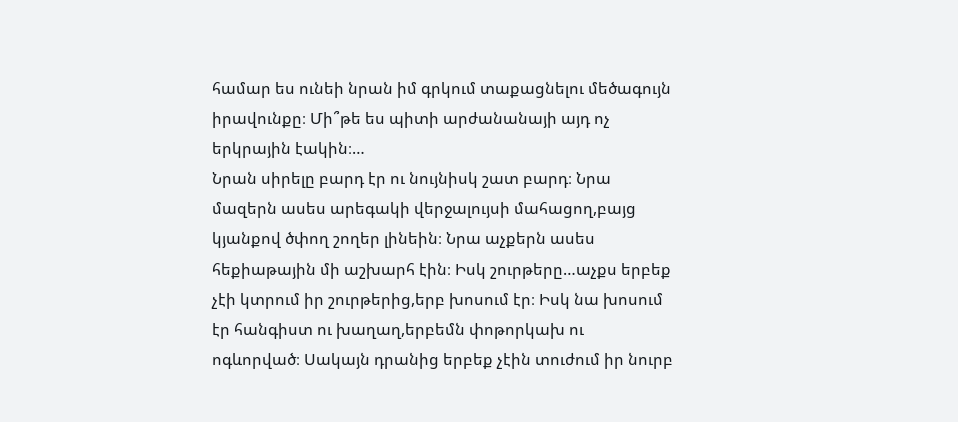համար ես ունեի նրան իմ գրկում տաքացնելու մեծագույն իրավունքը։ Մի՞թե ես պիտի արժանանայի այդ ոչ երկրային էակին։…
Նրան սիրելը բարդ էր ու նույնիսկ շատ բարդ։ Նրա մազերն ասես արեգակի վերջալույսի մահացող,բայց կյանքով ծփող շողեր լինեին։ Նրա աչքերն ասես հեքիաթային մի աշխարհ էին։ Իսկ շուրթերը…աչքս երբեք չէի կտրում իր շուրթերից,երբ խոսում էր։ Իսկ նա խոսում էր հանգիստ ու խաղաղ,երբեմն փոթորկախ ու ոգևորված։ Սակայն դրանից երբեք չէին տուժում իր նուրբ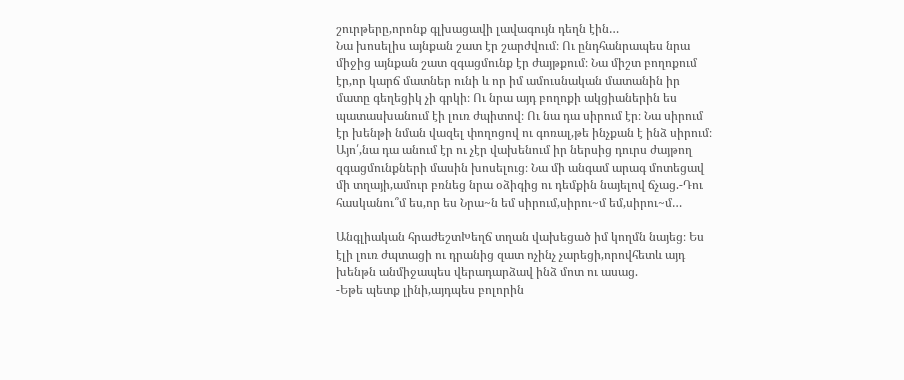շուրթերը,որոնք գլխացավի լավագույն դեղն էին…
Նա խոսելիս այնքան շատ էր շարժվում։ Ու ընդհանրապես նրա միջից այնքան շատ զգացմունք էր ժայթքում։ Նա միշտ բողոքում էր,որ կարճ մատներ ունի և որ իմ ամուսնական մատանին իր մատը գեղեցիկ չի գրկի։ Ու նրա այդ բողոքի ակցիաներին ես պատասխանում էի լուռ ժպիտով։ Ու նա դա սիրում էր։ Նա սիրում էր խենթի նման վազել փողոցով ու գոռալ,թե ինչքան է ինձ սիրում։ Այո՛,նա դա անում էր ու չէր վախենում իր ներսից դուրս ժայթող զգացմունքների մասին խոսելուց։ Նա մի անգամ արագ մոտեցավ մի տղայի,ամուր բռնեց նրա օձիգից ու դեմքին նայելով ճչաց.-Դու հասկանու՞մ ես,որ ես Նրա~ն եմ սիրում,սիրու~մ եմ,սիրու~մ…

Անգլիական հրաժեշտԽեղճ տղան վախեցած իմ կողմն նայեց։ Ես էլի լուռ ժպտացի ու դրանից զատ ոչինչ չարեցի,որովհետև այդ խենթն անմիջապես վերադարձավ ինձ մոտ ու ասաց.
-Եթե պետք լինի,այդպես բոլորին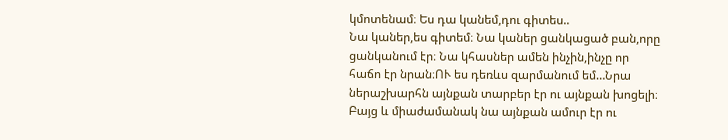կմոտենամ։ Ես դա կանեմ,դու գիտես..
Նա կաներ,ես գիտեմ։ Նա կաներ ցանկացած բան,որը ցանկանում էր։ Նա կհասներ ամեն ինչին,ինչը որ հաճո էր նրան։ՈՒ ես դեռևս զարմանում եմ…Նրա ներաշխարհն այնքան տարբեր էր ու այնքան խոցելի։ Բայց և միաժամանակ նա այնքան ամուր էր ու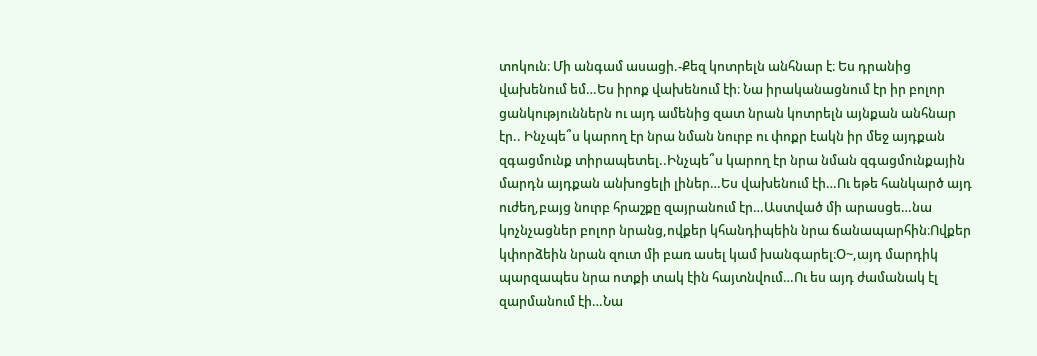տոկուն։ Մի անգամ ասացի.-Քեզ կոտրելն անհնար է։ Ես դրանից վախենում եմ…Ես իրոք վախենում էի։ Նա իրականացնում էր իր բոլոր ցանկություններն ու այդ ամենից զատ նրան կոտրելն այնքան անհնար էր.. Ինչպե՞ս կարող էր նրա նման նուրբ ու փոքր էակն իր մեջ այդքան զգացմունք տիրապետել..Ինչպե՞ս կարող էր նրա նման զգացմունքային մարդն այդքան անխոցելի լիներ…Ես վախենում էի…Ու եթե հանկարծ այդ ուժեղ,բայց նուրբ հրաշքը զայրանում էր…Աստված մի արասցե…նա կոչնչացներ բոլոր նրանց,ովքեր կհանդիպեին նրա ճանապարհին։Ովքեր կփորձեին նրան զուտ մի բառ ասել կամ խանգարել։Օ~,այդ մարդիկ պարզապես նրա ոտքի տակ էին հայտնվում…Ու ես այդ ժամանակ էլ զարմանում էի…Նա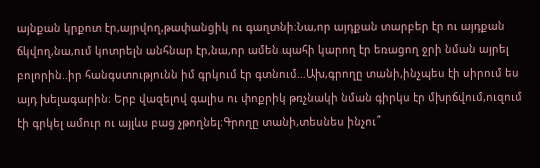այնքան կրքոտ էր,այրվող,թափանցիկ ու գաղտնի։Նա,որ այդքան տարբեր էր ու այդքան ճկվող,նա,ում կոտրելն անհնար էր,նա,որ ամեն պահի կարող էր եռացող ջրի նման այրել բոլորին..իր հանգստությունն իմ գրկում էր գտնում…Ախ,գրողը տանի,ինչպես էի սիրում ես այդ խելագարին։ Երբ վազելով գալիս ու փոքրիկ թռչնակի նման գիրկս էր մխրճվում,ուզում էի գրկել ամուր ու այլևս բաց չթողնել։Գրողը տանի,տեսնես ինչու՞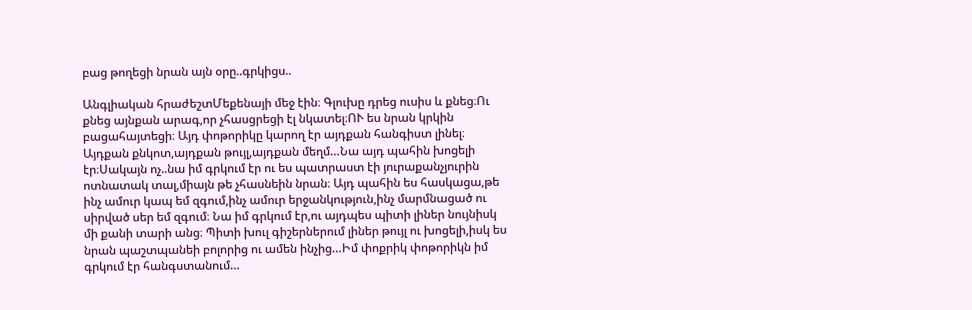բաց թողեցի նրան այն օրը..գրկիցս..

Անգլիական հրաժեշտՄեքենայի մեջ էին։ Գլուխը դրեց ուսիս և քնեց։Ու քնեց այնքան արագ,որ չհասցրեցի էլ նկատել։ՈՒ ես նրան կրկին բացահայտեցի։ Այդ փոթորիկը կարող էր այդքան հանգիստ լինել։ Այդքան քնկոտ,այդքան թույլ,այդքան մեղմ…Նա այդ պահին խոցելի էր։Սակայն ոչ..նա իմ գրկում էր ու ես պատրաստ էի յուրաքանչյուրին ոտնատակ տալ,միայն թե չհասնեին նրան։ Այդ պահին ես հասկացա,թե ինչ ամուր կապ եմ զգում,ինչ ամուր երջանկություն,ինչ մարմնացած ու սիրված սեր եմ զգում։ Նա իմ գրկում էր,ու այդպես պիտի լիներ նույնիսկ մի քանի տարի անց։ Պիտի խուլ գիշերներում լիներ թույլ ու խոցելի,իսկ ես նրան պաշտպանեի բոլորից ու ամեն ինչից…Իմ փոքրիկ փոթորիկն իմ գրկում էր հանգստանում…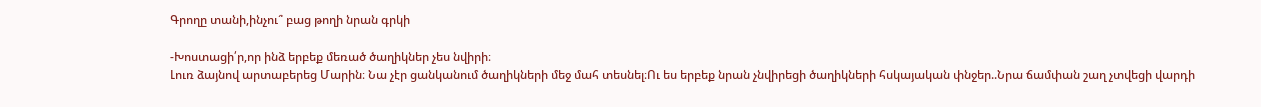Գրողը տանի,ինչու՞ բաց թողի նրան գրկի

-Խոստացի՛ր,որ ինձ երբեք մեռած ծաղիկներ չես նվիրի։
Լուռ ձայնով արտաբերեց Մարին։ Նա չէր ցանկանում ծաղիկների մեջ մահ տեսնել։Ու ես երբեք նրան չնվիրեցի ծաղիկների հսկայական փնջեր..Նրա ճամփան շաղ չտվեցի վարդի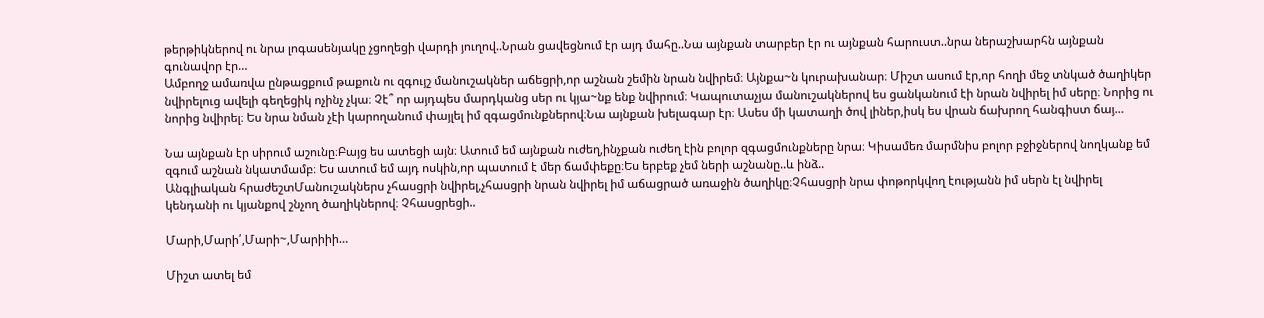թերթիկներով ու նրա լոգասենյակը չցողեցի վարդի յուղով..Նրան ցավեցնում էր այդ մահը..Նա այնքան տարբեր էր ու այնքան հարուստ..նրա ներաշխարհն այնքան գունավոր էր…
Ամբողջ ամառվա ընթացքում թաքուն ու զգույշ մանուշակներ աճեցրի,որ աշնան շեմին նրան նվիրեմ։ Այնքա~ն կուրախանար։ Միշտ ասում էր,որ հողի մեջ տնկած ծաղիկեր նվիրելուց ավելի գեղեցիկ ոչինչ չկա։ Չէ՞ որ այդպես մարդկանց սեր ու կյա~նք ենք նվիրում։ Կապուտաչյա մանուշակներով ես ցանկանում էի նրան նվիրել իմ սերը։ Նորից ու նորից նվիրել։ Ես նրա նման չէի կարողանում փայլել իմ զգացմունքներով։Նա այնքան խելագար էր։ Ասես մի կատաղի ծով լիներ,իսկ ես վրան ճախրող հանգիստ ճայ…

Նա այնքան էր սիրում աշունը։Բայց ես ատեցի այն։ Ատում եմ այնքան ուժեղ,ինչքան ուժեղ էին բոլոր զգացմունքները նրա։ Կիսամեռ մարմնիս բոլոր բջիջներով նողկանք եմ զգում աշնան նկատմամբ։ Ես ատում եմ այդ ոսկին,որ պատում է մեր ճամփեքը։Ես երբեք չեմ ների աշնանը..և ինձ..
Անգլիական հրաժեշտՄանուշակներս չհասցրի նվիրել,չհասցրի նրան նվիրել իմ աճացրած առաջին ծաղիկը։Չհասցրի նրա փոթորկվող էությանն իմ սերն էլ նվիրել կենդանի ու կյանքով շնչող ծաղիկներով։ Չհասցրեցի..

Մարի,Մարի՛,Մարի~,Մարիիի…

Միշտ ատել եմ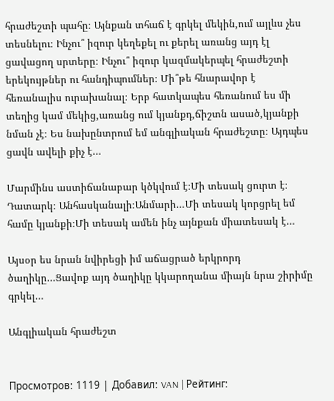հրաժեշտի պահը։ Այնքան տհաճ է գրկել մեկին,ում այլևս չես տեսնելու։ Ինչու՞ իզուր կեղեքել ու քերել առանց այդ էլ ցավացող սրտերը։ Ինչու՞ իզուր կազմակերպել հրաժեշտի երեկույթներ ու հանդիպումներ։ Մի՞թե հնարավոր է հեռանալիս ուրախանալ։ Երբ հատկապես հեռանում ես մի տեղից կամ մեկից,առանց ում կյանքդ,ճիշտն ասած,կյանքի նման չէ։ Ես նախընտրում եմ անգլիական հրաժեշտը։ Այդպես ցավն ավելի քիչ է…

Մարմինս աստիճանաբար կծկվում է։Մի տեսակ ցուրտ է։ Դատարկ։ Անհասկանալի։Անմարի…Մի տեսակ կորցրել եմ համը կյանքի։Մի տեսակ ամեն ինչ այնքան միատեսակ է…

Այսօր ես նրան նվիրեցի իմ աճացրած երկրորդ ծաղիկը…Ցավոք այդ ծաղիկը կկարողանա միայն նրա շիրիմը գրկել…

Անգլիական հրաժեշտ


Просмотров: 1119 | Добавил: VAN | Рейтинг: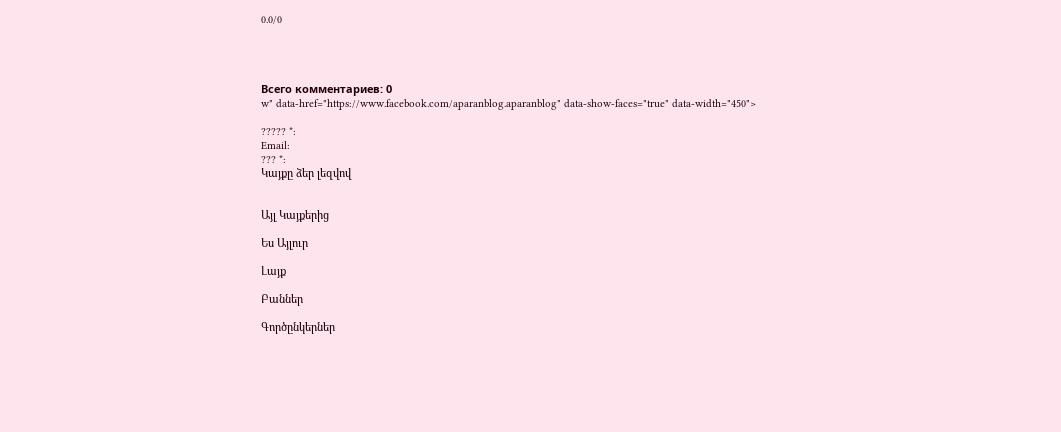0.0/0




Всего комментариев: 0
w" data-href="https://www.facebook.com/aparanblog.aparanblog" data-show-faces="true" data-width="450">

????? *:
Email:
??? *:
Կայքը ձեր լեզվով


Այլ Կայքերից

Ես Այլուր

Լայք

Բաններ

Գործընկերներ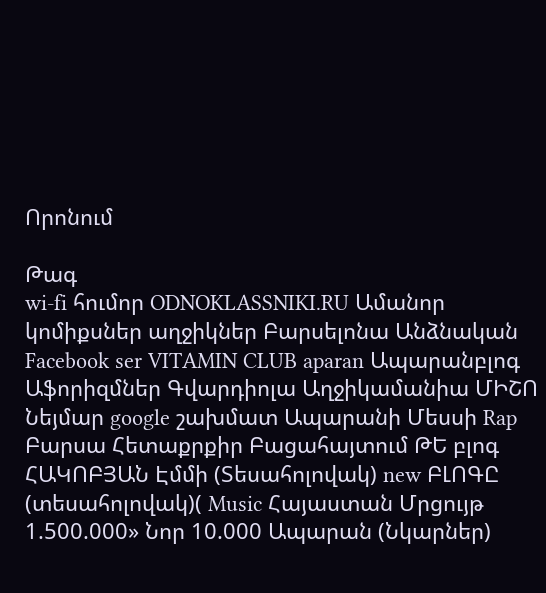Որոնում

Թագ
wi-fi հումոր ODNOKLASSNIKI.RU Ամանոր կոմիքսներ աղջիկներ Բարսելոնա Անձնական Facebook ser VITAMIN CLUB aparan Ապարանբլոգ Աֆորիզմներ Գվարդիոլա Աղջիկամանիա ՄԻՇՈ Նեյմար google շախմատ Ապարանի Մեսսի Rap Բարսա Հետաքրքիր Բացահայտում ԹԵ բլոգ ՀԱԿՈԲՅԱՆ Էմմի (Տեսահոլովակ) new ԲԼՈԳԸ (տեսահոլովակ)( Music Հայաստան Մրցույթ 1.500.000» Նոր 10.000 Ապարան (Նկարներ)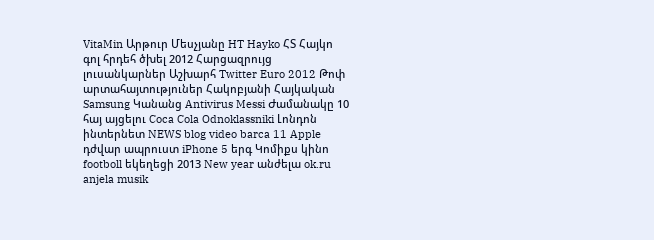VitaMin Արթուր Մեսչյանը HT Hayko ՀՏ Հայկո գոլ հրդեհ ծխել 2012 Հարցազրույց լուսանկարներ Աշխարհ Twitter Euro 2012 Թոփ արտահայտություներ Հակոբյանի Հայկական Samsung Կանանց Antivirus Messi Ժամանակը 10 հայ այցելու Coca Cola Odnoklassniki Լոնդոն ինտերնետ NEWS blog video barca 11 Apple դժվար ապրուստ iPhone 5 երգ Կոմիքս կինո footboll եկեղեցի 2013 New year անժելա ok.ru anjela musik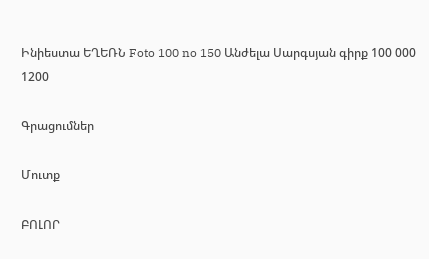Ինիեստա ԵՂԵՌՆ Foto 100 no 150 Անժելա Սարգսյան գիրք 100 000 1200

Գրացումներ

Մուտք

ԲՈԼՈՐ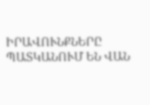ԻՐԱՎՈՒՆՔՆԵՐԸ ՊԱՏԿԱՆՈՒՄ ԵՆ ՎԱՆ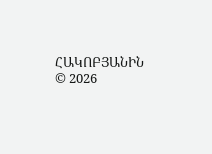ՀԱԿՈԲՅԱՆԻՆ © 2026